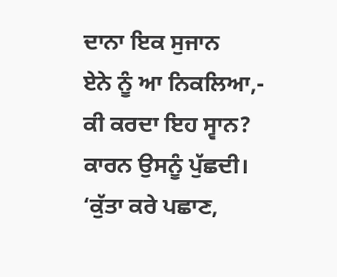ਦਾਨਾ ਇਕ ਸੁਜਾਨ
ਏਨੇ ਨੂੰ ਆ ਨਿਕਲਿਆ,-
ਕੀ ਕਰਦਾ ਇਹ ਸ੍ਵਾਨ?
ਕਾਰਨ ਉਸਨੂੰ ਪੁੱਛਦੀ।
‘ਕੁੱਤਾ ਕਰੇ ਪਛਾਣ,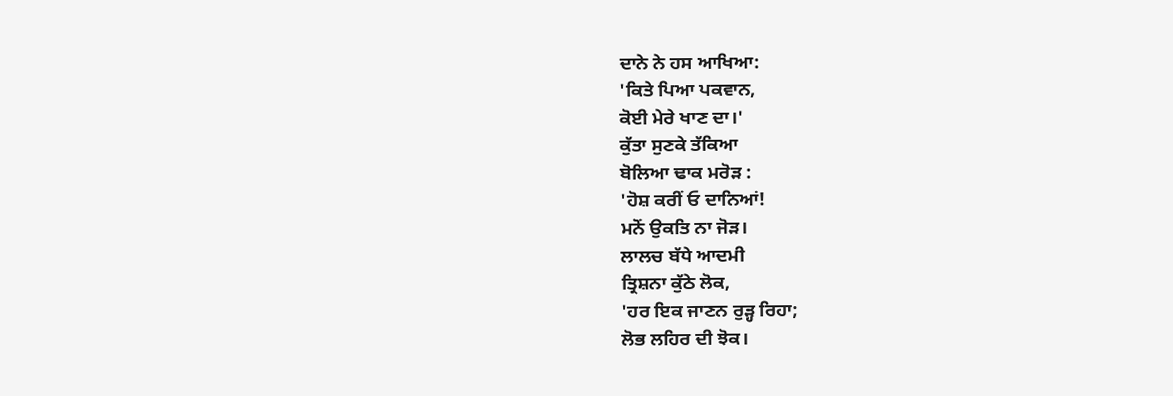ਦਾਨੇ ਨੇ ਹਸ ਆਖਿਆ:
'ਕਿਤੇ ਪਿਆ ਪਕਵਾਨ,
ਕੋਈ ਮੇਰੇ ਖਾਣ ਦਾ।'
ਕੁੱਤਾ ਸੁਣਕੇ ਤੱਕਿਆ
ਬੋਲਿਆ ਢਾਕ ਮਰੋੜ :
'ਹੋਸ਼ ਕਰੀਂ ਓ ਦਾਨਿਆਂ!
ਮਨੋਂ ਉਕਤਿ ਨਾ ਜੋੜ।
ਲਾਲਚ ਬੱਧੇ ਆਦਮੀ
ਤ੍ਰਿਸ਼ਨਾ ਕੁੱਠੇ ਲੋਕ,
'ਹਰ ਇਕ ਜਾਣਨ ਰੁੜ੍ਹ ਰਿਹਾ;
ਲੋਭ ਲਹਿਰ ਦੀ ਝੋਕ।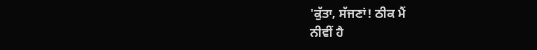'ਕੁੱਤਾ, ਸੱਜਣਾਂ! ਠੀਕ ਮੈਂ
ਨੀਵੀਂ ਹੈ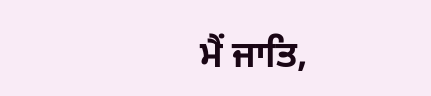ਮੈਂ ਜਾਤਿ,